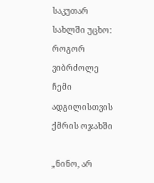საკუთარ სახლში უცხო: როგორ ვიბრძოლე ჩემი ადგილისთვის ქმრის ოჯახში

„ნინო, არ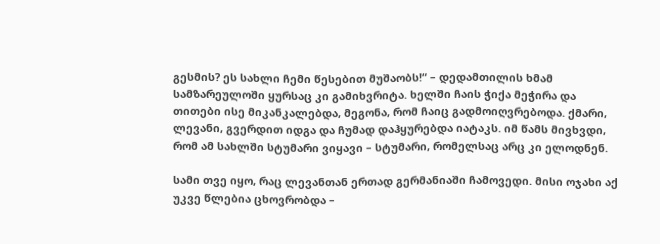გესმის? ეს სახლი ჩემი წესებით მუშაობს!“ – დედამთილის ხმამ სამზარეულოში ყურსაც კი გამიხვრიტა. ხელში ჩაის ჭიქა მეჭირა და თითები ისე მიკანკალებდა, მეგონა, რომ ჩაიც გადმოიღვრებოდა. ქმარი, ლევანი, გვერდით იდგა და ჩუმად დაჰყურებდა იატაკს. იმ წამს მივხვდი, რომ ამ სახლში სტუმარი ვიყავი – სტუმარი, რომელსაც არც კი ელოდნენ.

სამი თვე იყო, რაც ლევანთან ერთად გერმანიაში ჩამოვედი. მისი ოჯახი აქ უკვე წლებია ცხოვრობდა –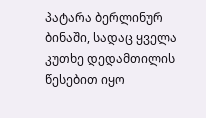პატარა ბერლინურ ბინაში, სადაც ყველა კუთხე დედამთილის წესებით იყო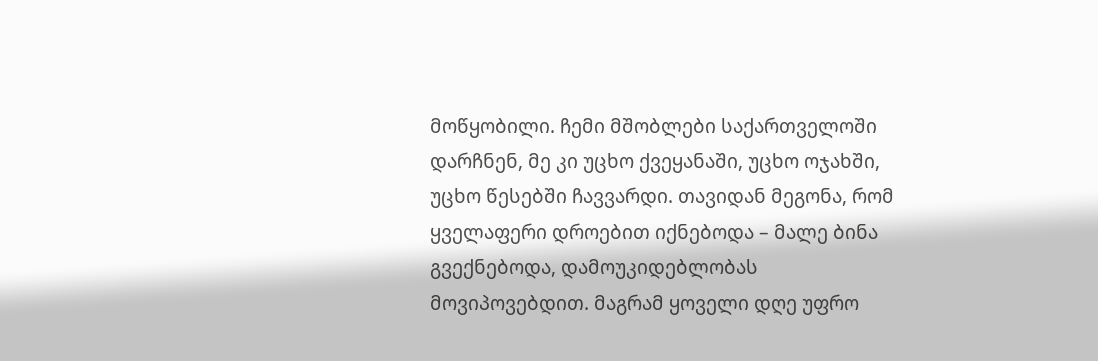მოწყობილი. ჩემი მშობლები საქართველოში დარჩნენ, მე კი უცხო ქვეყანაში, უცხო ოჯახში, უცხო წესებში ჩავვარდი. თავიდან მეგონა, რომ ყველაფერი დროებით იქნებოდა – მალე ბინა გვექნებოდა, დამოუკიდებლობას მოვიპოვებდით. მაგრამ ყოველი დღე უფრო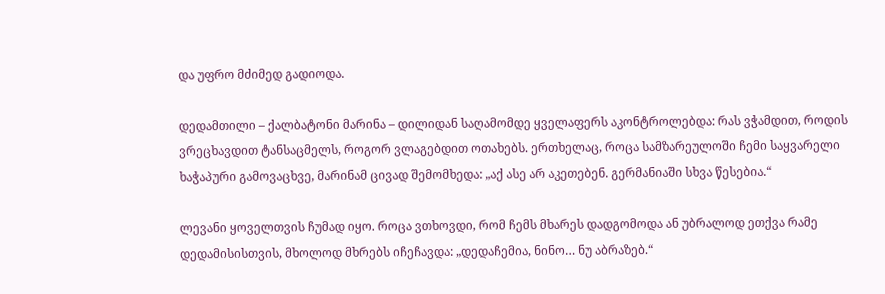და უფრო მძიმედ გადიოდა.

დედამთილი – ქალბატონი მარინა – დილიდან საღამომდე ყველაფერს აკონტროლებდა: რას ვჭამდით, როდის ვრეცხავდით ტანსაცმელს, როგორ ვლაგებდით ოთახებს. ერთხელაც, როცა სამზარეულოში ჩემი საყვარელი ხაჭაპური გამოვაცხვე, მარინამ ცივად შემომხედა: „აქ ასე არ აკეთებენ. გერმანიაში სხვა წესებია.“

ლევანი ყოველთვის ჩუმად იყო. როცა ვთხოვდი, რომ ჩემს მხარეს დადგომოდა ან უბრალოდ ეთქვა რამე დედამისისთვის, მხოლოდ მხრებს იჩეჩავდა: „დედაჩემია, ნინო… ნუ აბრაზებ.“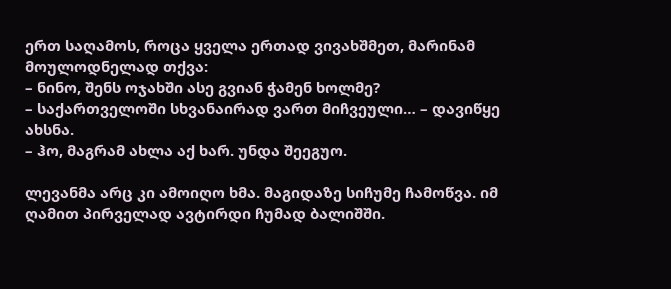ერთ საღამოს, როცა ყველა ერთად ვივახშმეთ, მარინამ მოულოდნელად თქვა:
– ნინო, შენს ოჯახში ასე გვიან ჭამენ ხოლმე?
– საქართველოში სხვანაირად ვართ მიჩვეული… – დავიწყე ახსნა.
– ჰო, მაგრამ ახლა აქ ხარ. უნდა შეეგუო.

ლევანმა არც კი ამოიღო ხმა. მაგიდაზე სიჩუმე ჩამოწვა. იმ ღამით პირველად ავტირდი ჩუმად ბალიშში.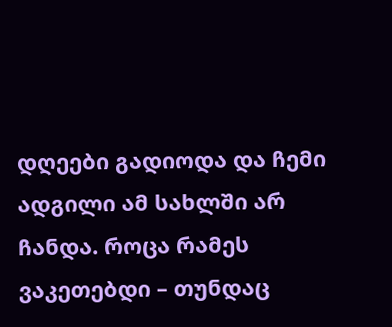დღეები გადიოდა და ჩემი ადგილი ამ სახლში არ ჩანდა. როცა რამეს ვაკეთებდი – თუნდაც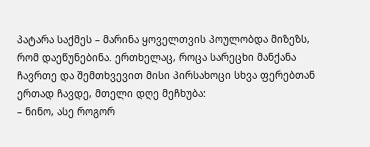პატარა საქმეს – მარინა ყოველთვის პოულობდა მიზეზს, რომ დაეწუნებინა. ერთხელაც, როცა სარეცხი მანქანა ჩავრთე და შემთხვევით მისი პირსახოცი სხვა ფერებთან ერთად ჩავდე, მთელი დღე მეჩხუბა:
– ნინო, ასე როგორ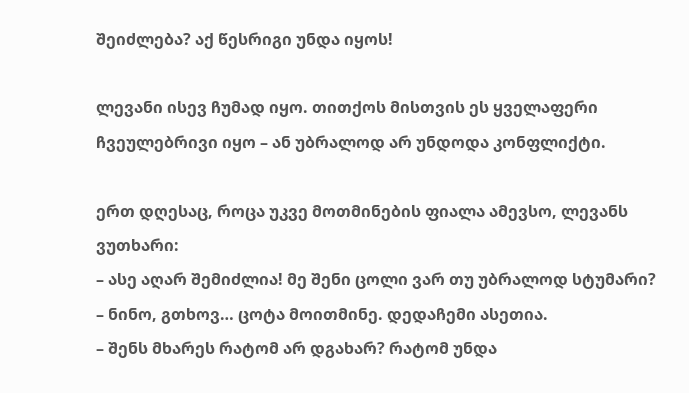შეიძლება? აქ წესრიგი უნდა იყოს!

ლევანი ისევ ჩუმად იყო. თითქოს მისთვის ეს ყველაფერი ჩვეულებრივი იყო – ან უბრალოდ არ უნდოდა კონფლიქტი.

ერთ დღესაც, როცა უკვე მოთმინების ფიალა ამევსო, ლევანს ვუთხარი:
– ასე აღარ შემიძლია! მე შენი ცოლი ვარ თუ უბრალოდ სტუმარი?
– ნინო, გთხოვ… ცოტა მოითმინე. დედაჩემი ასეთია.
– შენს მხარეს რატომ არ დგახარ? რატომ უნდა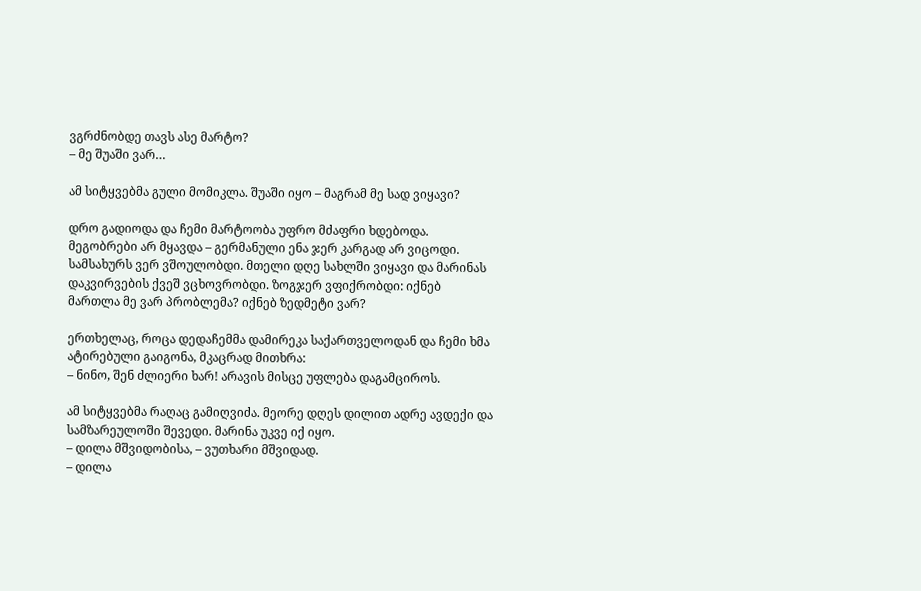ვგრძნობდე თავს ასე მარტო?
– მე შუაში ვარ…

ამ სიტყვებმა გული მომიკლა. შუაში იყო – მაგრამ მე სად ვიყავი?

დრო გადიოდა და ჩემი მარტოობა უფრო მძაფრი ხდებოდა. მეგობრები არ მყავდა – გერმანული ენა ჯერ კარგად არ ვიცოდი. სამსახურს ვერ ვშოულობდი. მთელი დღე სახლში ვიყავი და მარინას დაკვირვების ქვეშ ვცხოვრობდი. ზოგჯერ ვფიქრობდი: იქნებ მართლა მე ვარ პრობლემა? იქნებ ზედმეტი ვარ?

ერთხელაც, როცა დედაჩემმა დამირეკა საქართველოდან და ჩემი ხმა ატირებული გაიგონა, მკაცრად მითხრა:
– ნინო, შენ ძლიერი ხარ! არავის მისცე უფლება დაგამციროს.

ამ სიტყვებმა რაღაც გამიღვიძა. მეორე დღეს დილით ადრე ავდექი და სამზარეულოში შევედი. მარინა უკვე იქ იყო.
– დილა მშვიდობისა, – ვუთხარი მშვიდად.
– დილა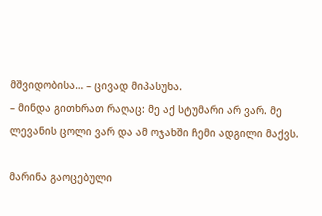მშვიდობისა… – ცივად მიპასუხა.
– მინდა გითხრათ რაღაც: მე აქ სტუმარი არ ვარ. მე ლევანის ცოლი ვარ და ამ ოჯახში ჩემი ადგილი მაქვს.

მარინა გაოცებული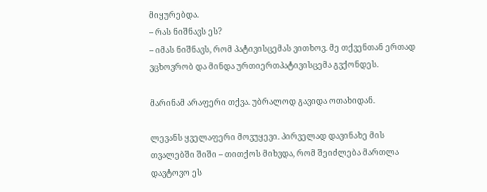მიყურებდა.
– რას ნიშნავს ეს?
– იმას ნიშნავს, რომ პატივისცემას ვითხოვ. მე თქვენთან ერთად ვცხოვრობ და მინდა ურთიერთპატივისცემა გვქონდეს.

მარინამ არაფერი თქვა. უბრალოდ გავიდა ოთახიდან.

ლევანს ყველაფერი მოვუყევი. პირველად დავინახე მის თვალებში შიში – თითქოს მიხვდა, რომ შეიძლება მართლა დავტოვო ეს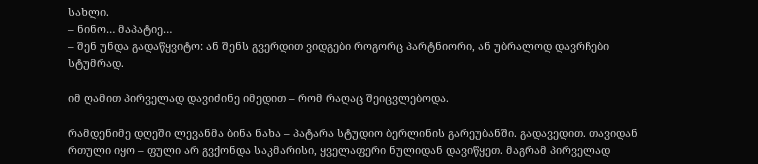სახლი.
– ნინო… მაპატიე…
– შენ უნდა გადაწყვიტო: ან შენს გვერდით ვიდგები როგორც პარტნიორი, ან უბრალოდ დავრჩები სტუმრად.

იმ ღამით პირველად დავიძინე იმედით – რომ რაღაც შეიცვლებოდა.

რამდენიმე დღეში ლევანმა ბინა ნახა – პატარა სტუდიო ბერლინის გარეუბანში. გადავედით. თავიდან რთული იყო – ფული არ გვქონდა საკმარისი, ყველაფერი ნულიდან დავიწყეთ. მაგრამ პირველად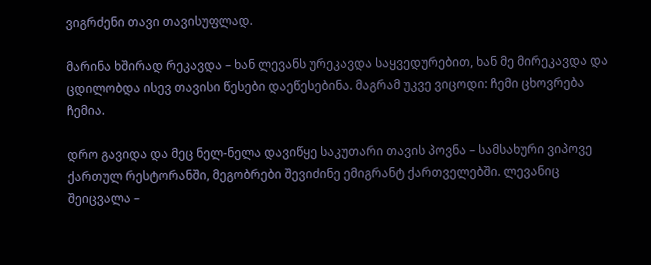ვიგრძენი თავი თავისუფლად.

მარინა ხშირად რეკავდა – ხან ლევანს ურეკავდა საყვედურებით, ხან მე მირეკავდა და ცდილობდა ისევ თავისი წესები დაეწესებინა. მაგრამ უკვე ვიცოდი: ჩემი ცხოვრება ჩემია.

დრო გავიდა და მეც ნელ-ნელა დავიწყე საკუთარი თავის პოვნა – სამსახური ვიპოვე ქართულ რესტორანში, მეგობრები შევიძინე ემიგრანტ ქართველებში. ლევანიც შეიცვალა –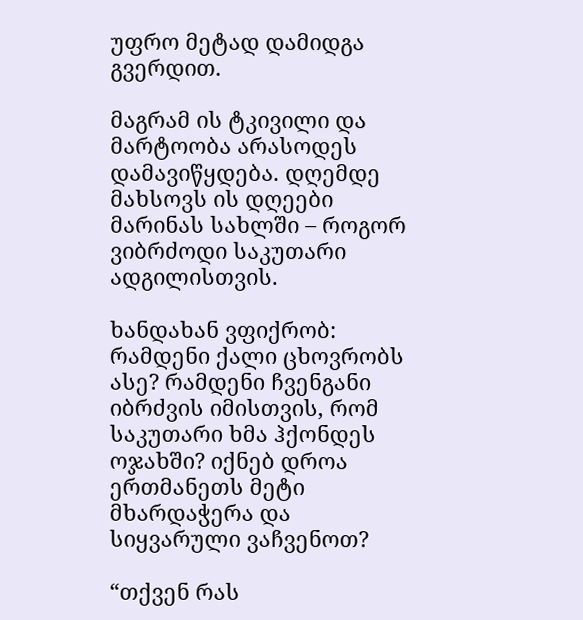უფრო მეტად დამიდგა გვერდით.

მაგრამ ის ტკივილი და მარტოობა არასოდეს დამავიწყდება. დღემდე მახსოვს ის დღეები მარინას სახლში – როგორ ვიბრძოდი საკუთარი ადგილისთვის.

ხანდახან ვფიქრობ: რამდენი ქალი ცხოვრობს ასე? რამდენი ჩვენგანი იბრძვის იმისთვის, რომ საკუთარი ხმა ჰქონდეს ოჯახში? იქნებ დროა ერთმანეთს მეტი მხარდაჭერა და სიყვარული ვაჩვენოთ?

“თქვენ რას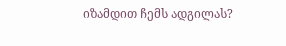იზამდით ჩემს ადგილას?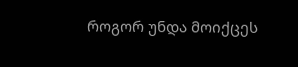როგორ უნდა მოიქცეს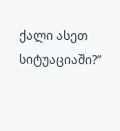ქალი ასეთ სიტუაციაში?”